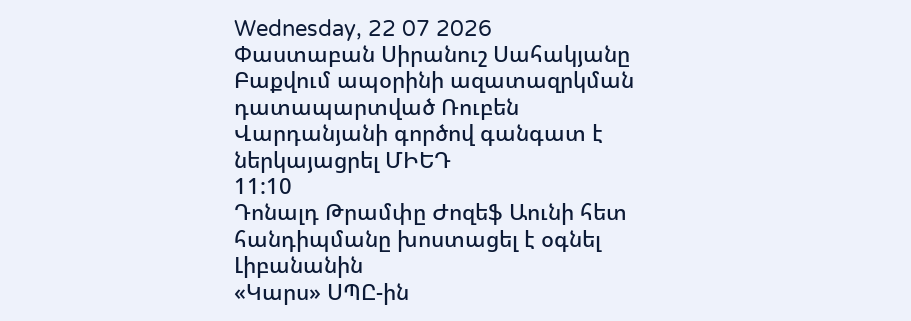Wednesday, 22 07 2026
Փաստաբան Սիրանուշ Սահակյանը Բաքվում ապօրինի ազատազրկման դատապարտված Ռուբեն Վարդանյանի գործով գանգատ է ներկայացրել ՄԻԵԴ
11:10
Դոնալդ Թրամփը Ժոզեֆ Աունի հետ հանդիպմանը խոստացել է օգնել Լիբանանին
«Կարս» ՍՊԸ-ին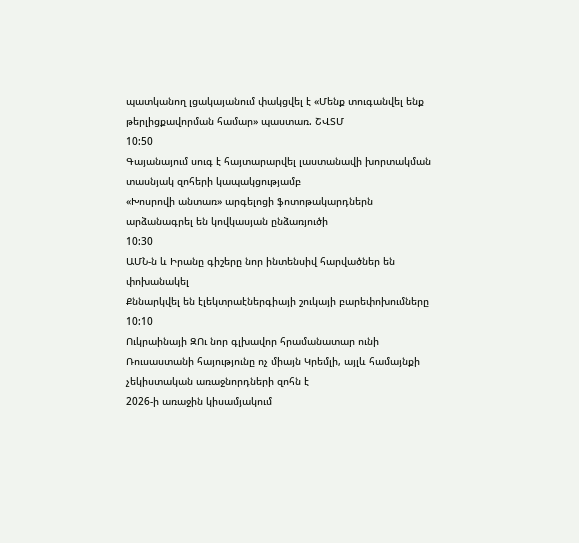պատկանող լցակայանում փակցվել է «Մենք տուգանվել ենք թերլիցքավորման համար» պաստառ. ՇՎՏՄ
10:50
Գայանայում սուգ է հայտարարվել լաստանավի խորտակման տասնյակ զոհերի կապակցությամբ
«Խոսրովի անտառ» արգելոցի ֆոտոթակարդներն արձանագրել են կովկասյան ընձառյուծի
10:30
ԱՄՆ-ն և Իրանը գիշերը նոր ինտենսիվ հարվածներ են փոխանակել
Քննարկվել են էլեկտրաէներգիայի շուկայի բարեփոխումները
10:10
Ուկրաինայի ԶՈւ նոր գլխավոր հրամանատար ունի
Ռուսաստանի հայությունը ոչ միայն Կրեմլի, այլև համայնքի չեկիստական առաջնորդների զոհն է
2026-ի առաջին կիսամյակում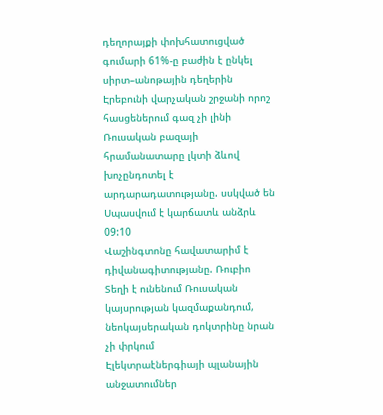դեղորայքի փոխհատուցված գումարի 61%-ը բաժին է ընկել սիրտ–անոթային դեղերին
Էրեբունի վարչական շրջանի որոշ հասցեներում գազ չի լինի
Ռուսական բազայի հրամանատարը լկտի ձևով խոչընդոտել է արդարադատությանը. սսկված են
Սպասվում է կարճատև անձրև
09:10
Վաշինգտոնը հավատարիմ է դիվանագիտությանը. Ռուբիո
Տեղի է ունենում Ռուսական կայսրության կազմաքանդում, նեոկայսերական դոկտրինը նրան չի փրկում
Էլեկտրաէներգիայի պլանային անջատումներ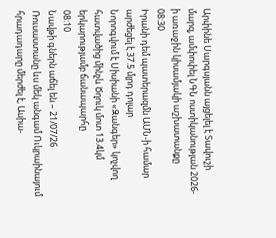Արփինե Սարգսյանն այցելել է Տավուշի մարզ, ամփոփել ՆԳՆ ոստիկանության 2026-ի առաջին կիսամյակի աշխատանքը
08:30
Իրանի դեմ պատերազմն ԱՄՆ-ի համար արժեցել է 37.5 մլրդ դոլար
Նորոգվում է Սիսիանի «Զանգեր» կոչվող հատվածից մինչև Ծղուկ մոտ 13.4կմ երկարությամբ ճանապարհը
08:10
Նավթի գներն աճել են – 21/07/26
Ռուսաստանը ևս մեկ անգամ Ուկրաինայում հրադադարը մերժել է, Ասիա-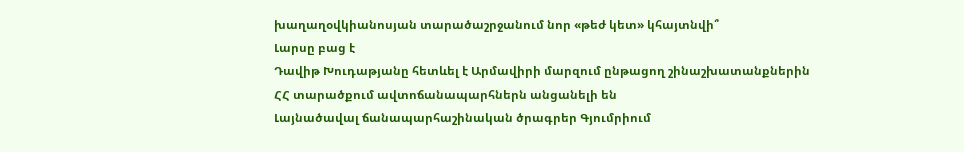խաղաղօվկիանոսյան տարածաշրջանում նոր «թեժ կետ» կհայտնվի՞
Լարսը բաց է
Դավիթ Խուդաթյանը հետևել է Արմավիրի մարզում ընթացող շինաշխատանքներին
ՀՀ տարածքում ավտոճանապարհներն անցանելի են
Լայնածավալ ճանապարհաշինական ծրագրեր Գյումրիում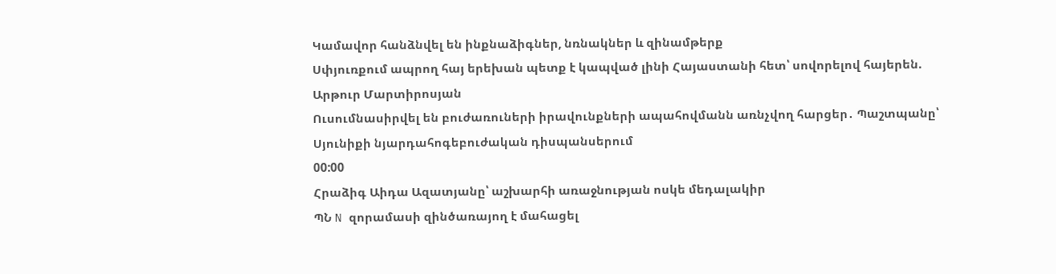Կամավոր հանձնվել են ինքնաձիգներ, նռնակներ և զինամթերք
Սփյուռքում ապրող հայ երեխան պետք է կապված լինի Հայաստանի հետ՝ սովորելով հայերեն. Արթուր Մարտիրոսյան
Ուսումնասիրվել են բուժառուների իրավունքների ապահովմանն առնչվող հարցեր․ Պաշտպանը՝ Սյունիքի նյարդահոգեբուժական դիսպանսերում
00:00
Հրաձիգ Աիդա Ազատյանը՝ աշխարհի առաջնության ոսկե մեդալակիր
ՊՆ N զորամասի զինծառայող է մահացել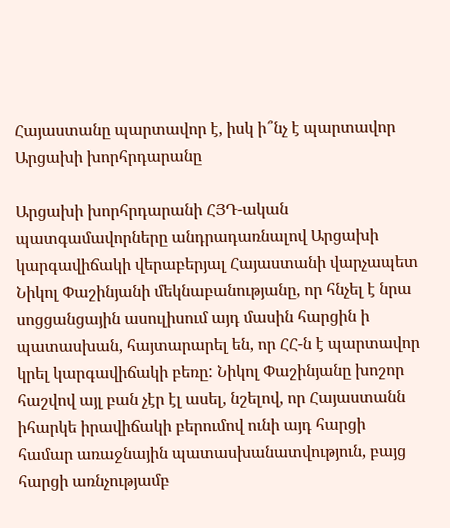Հայաստանը պարտավոր է, իսկ ի՞նչ է պարտավոր Արցախի խորհրդարանը

Արցախի խորհրդարանի ՀՅԴ-ական պատգամավորները անդրադառնալով Արցախի կարգավիճակի վերաբերյալ Հայաստանի վարչապետ Նիկոլ Փաշինյանի մեկնաբանությանը, որ հնչել է նրա սոցցանցային ասուլիսում այդ մասին հարցին ի պատասխան, հայտարարել են, որ ՀՀ-ն է պարտավոր կրել կարգավիճակի բեռը: Նիկոլ Փաշինյանը խոշոր հաշվով այլ բան չէր էլ ասել, նշելով, որ Հայաստանն իհարկե իրավիճակի բերումով ունի այդ հարցի համար առաջնային պատասխանատվություն, բայց հարցի առնչությամբ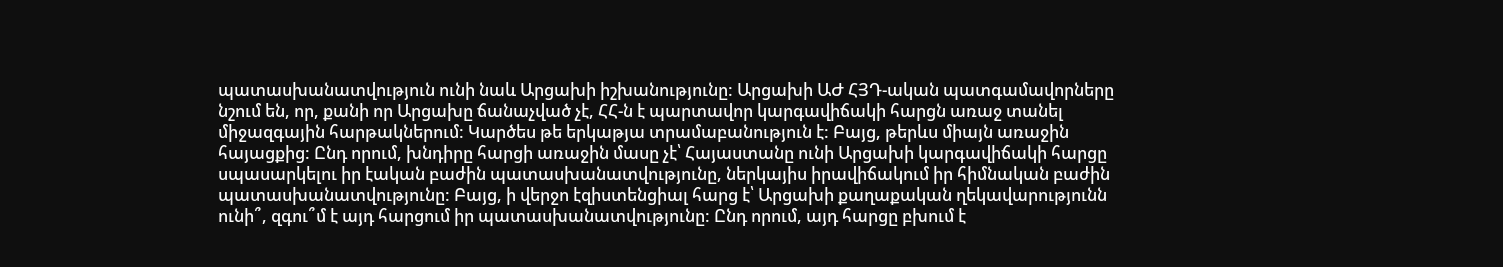պատասխանատվություն ունի նաև Արցախի իշխանությունը: Արցախի ԱԺ ՀՅԴ-ական պատգամավորները նշում են, որ, քանի որ Արցախը ճանաչված չէ, ՀՀ-ն է պարտավոր կարգավիճակի հարցն առաջ տանել միջազգային հարթակներում: Կարծես թե երկաթյա տրամաբանություն է: Բայց, թերևս միայն առաջին հայացքից: Ընդ որում, խնդիրը հարցի առաջին մասը չէ՝ Հայաստանը ունի Արցախի կարգավիճակի հարցը սպասարկելու իր էական բաժին պատասխանատվությունը, ներկայիս իրավիճակում իր հիմնական բաժին պատասխանատվությունը: Բայց, ի վերջո էզիստենցիալ հարց է՝ Արցախի քաղաքական ղեկավարությունն ունի՞, զգու՞մ է այդ հարցում իր պատասխանատվությունը: Ընդ որում, այդ հարցը բխում է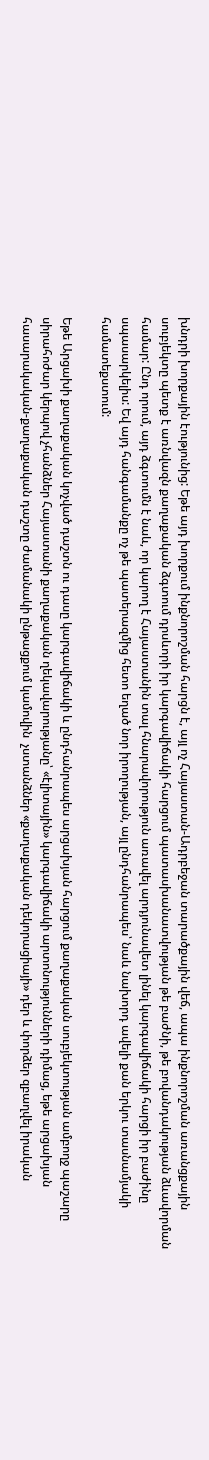խնդրի խորքային էությունից: Եթե այդ խորքում ինքնորոշման հարցն է, այլ ոչ Հայաստան-Ադրբեջան տարածքային վեճ, ապա ինքնորոշման առանցքային սուբյեկտը պետք է առնվազն քաղաքական ձգտում դրսևորի իր կարգավիճակի հարցում պատասխանատվության թե բաժնի, թե բովանդակության ձևավորման համար: Ընդ որում, այդ ձգտումն է նաև, որ կարող է Հայաստանին տալ հնարավորություն առավել արդյունավետ լինել կարգավիճակի հարցի իր բաժինը սպասարկելիս: Եվ այդ հանգամանքը ոչ թե պատերազմից հետո եղած նոր իրողության, այլ ընդհանրապես՝ նաև նախորդ ավելի քան երկու տասնամյակի համատեքստում:

Եթե Արցախի քաղաքական կոչված դաշտն ու դասը կարգավիճակի և ընդհանրապես արցախյան հարցում քաղաքական սուբյեկտության ամբողջ պաշարը սիրահոժար կերպով չհանձներ Հայաստանի քաղաքական ղեկավարությանը՝ «էլիտային» կարգավիճակի արտոնությունների դիմաց, եթե արցախյան հասարակական-քաղաքական դաշտը ժամանակի ընթացքում կամովին  չստանձներ «քաղաքական դեկորացիայի» դեր և փորձեր զբաղվել իրական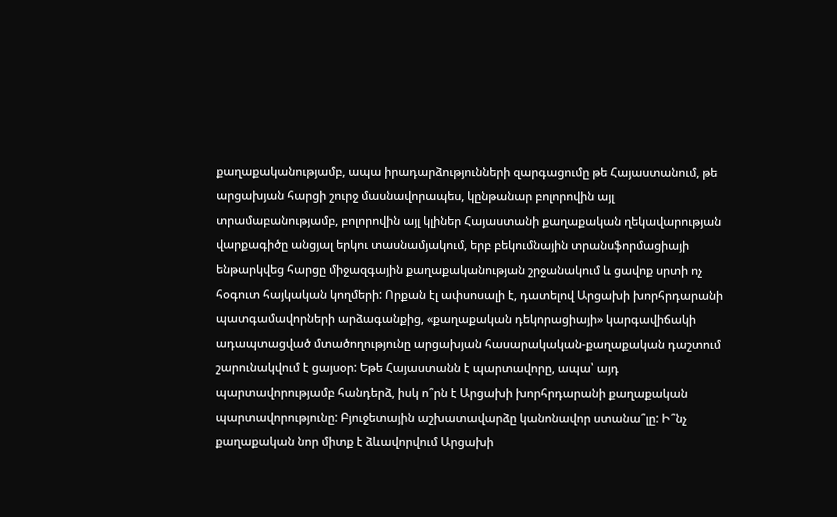քաղաքականությամբ, ապա իրադարձությունների զարգացումը թե Հայաստանում, թե արցախյան հարցի շուրջ մասնավորապես, կընթանար բոլորովին այլ տրամաբանությամբ, բոլորովին այլ կլիներ Հայաստանի քաղաքական ղեկավարության վարքագիծը անցյալ երկու տասնամյակում, երբ բեկումնային տրանսֆորմացիայի ենթարկվեց հարցը միջազգային քաղաքականության շրջանակում և ցավոք սրտի ոչ հօգուտ հայկական կողմերի: Որքան էլ ափսոսալի է, դատելով Արցախի խորհրդարանի պատգամավորների արձագանքից, «քաղաքական դեկորացիայի» կարգավիճակի ադապտացված մտածողությունը արցախյան հասարակական-քաղաքական դաշտում շարունակվում է ցայսօր: Եթե Հայաստանն է պարտավորը, ապա՝ այդ պարտավորությամբ հանդերձ, իսկ ո՞րն է Արցախի խորհրդարանի քաղաքական պարտավորությունը: Բյուջետային աշխատավարձը կանոնավոր ստանա՞լը: Ի՞նչ քաղաքական նոր միտք է ձևավորվում Արցախի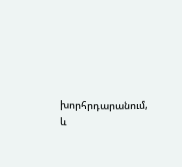խորհրդարանում, և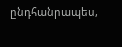ընդհանրապես,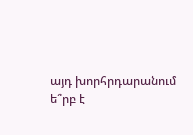այդ խորհրդարանում ե՞րբ է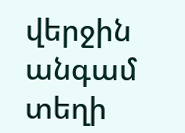վերջին անգամ տեղի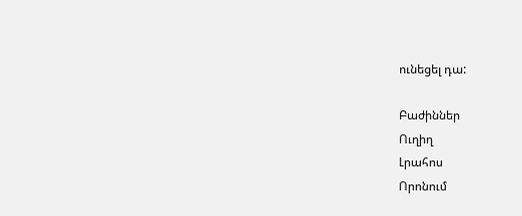ունեցել դա:

Բաժիններ
Ուղիղ
Լրահոս
Որոնում